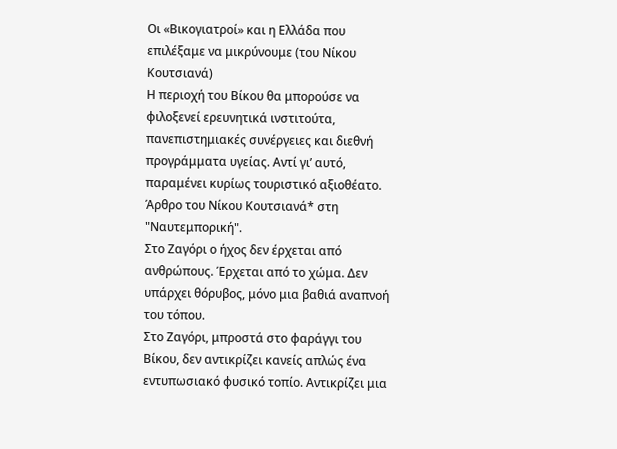Οι «Βικογιατροί» και η Ελλάδα που επιλέξαμε να μικρύνουμε (του Νίκου Κουτσιανά)
Η περιοχή του Βίκου θα μπορούσε να φιλοξενεί ερευνητικά ινστιτούτα, πανεπιστημιακές συνέργειες και διεθνή προγράμματα υγείας. Αντί γι’ αυτό, παραμένει κυρίως τουριστικό αξιοθέατο.
Άρθρο του Νίκου Κουτσιανά* στη "Ναυτεμπορική".
Στο Ζαγόρι ο ήχος δεν έρχεται από ανθρώπους. Έρχεται από το χώμα. Δεν υπάρχει θόρυβος, μόνο μια βαθιά αναπνοή του τόπου.
Στο Ζαγόρι, μπροστά στο φαράγγι του Βίκου, δεν αντικρίζει κανείς απλώς ένα εντυπωσιακό φυσικό τοπίο. Αντικρίζει μια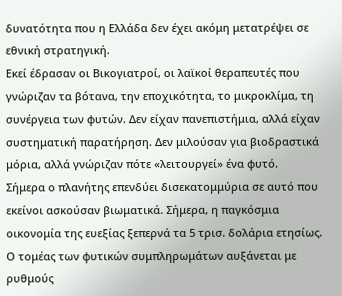δυνατότητα που η Ελλάδα δεν έχει ακόμη μετατρέψει σε εθνική στρατηγική.
Εκεί έδρασαν οι Βικογιατροί, οι λαϊκοί θεραπευτές που γνώριζαν τα βότανα, την εποχικότητα, το μικροκλίμα, τη συνέργεια των φυτών. Δεν είχαν πανεπιστήμια, αλλά είχαν συστηματική παρατήρηση. Δεν μιλούσαν για βιοδραστικά μόρια, αλλά γνώριζαν πότε «λειτουργεί» ένα φυτό.
Σήμερα ο πλανήτης επενδύει δισεκατομμύρια σε αυτό που εκείνοι ασκούσαν βιωματικά. Σήμερα, η παγκόσμια οικονομία της ευεξίας ξεπερνά τα 5 τρισ. δολάρια ετησίως. Ο τομέας των φυτικών συμπληρωμάτων αυξάνεται με ρυθμούς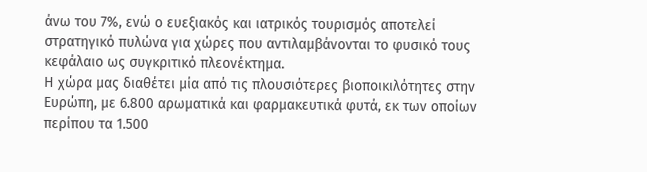άνω του 7%, ενώ ο ευεξιακός και ιατρικός τουρισμός αποτελεί στρατηγικό πυλώνα για χώρες που αντιλαμβάνονται το φυσικό τους κεφάλαιο ως συγκριτικό πλεονέκτημα.
Η χώρα μας διαθέτει μία από τις πλουσιότερες βιοποικιλότητες στην Ευρώπη, με 6.800 αρωματικά και φαρμακευτικά φυτά, εκ των οποίων περίπου τα 1.500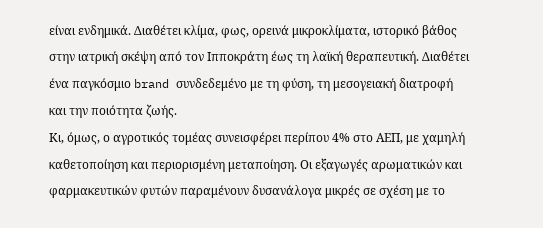είναι ενδημικά. Διαθέτει κλίμα, φως, ορεινά μικροκλίματα, ιστορικό βάθος στην ιατρική σκέψη από τον Ιπποκράτη έως τη λαϊκή θεραπευτική. Διαθέτει ένα παγκόσμιο brand συνδεδεμένο με τη φύση, τη μεσογειακή διατροφή και την ποιότητα ζωής.
Κι, όμως, ο αγροτικός τομέας συνεισφέρει περίπου 4% στο ΑΕΠ, με χαμηλή καθετοποίηση και περιορισμένη μεταποίηση. Οι εξαγωγές αρωματικών και φαρμακευτικών φυτών παραμένουν δυσανάλογα μικρές σε σχέση με το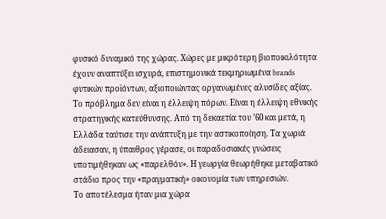φυσικό δυναμικό της χώρας. Χώρες με μικρότερη βιοποικιλότητα έχουν αναπτύξει ισχυρά, επιστημονικά τεκμηριωμένα brands φυτικών προϊόντων, αξιοποιώντας οργανωμένες αλυσίδες αξίας.
Το πρόβλημα δεν είναι η έλλειψη πόρων. Είναι η έλλειψη εθνικής στρατηγικής κατεύθυνσης. Από τη δεκαετία του ’60 και μετά, η Ελλάδα ταύτισε την ανάπτυξη με την αστικοποίηση. Τα χωριά άδειασαν, η ύπαιθρος γέρασε, οι παραδοσιακές γνώσεις υποτιμήθηκαν ως «παρελθόν». Η γεωργία θεωρήθηκε μεταβατικό στάδιο προς την «πραγματική» οικονομία των υπηρεσιών.
Το αποτέλεσμα ήταν μια χώρα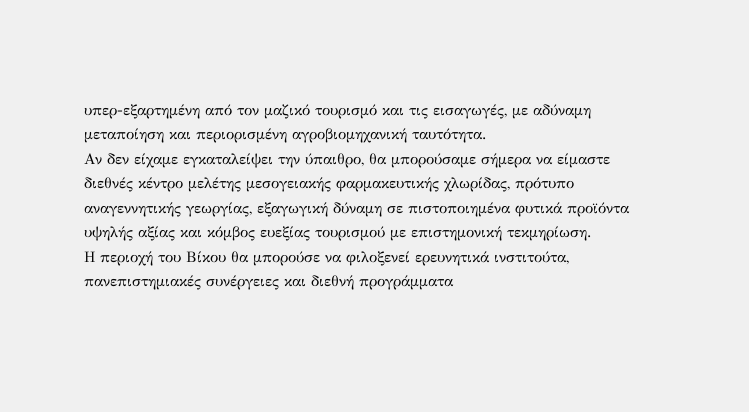υπερ-εξαρτημένη από τον μαζικό τουρισμό και τις εισαγωγές, με αδύναμη μεταποίηση και περιορισμένη αγροβιομηχανική ταυτότητα.
Αν δεν είχαμε εγκαταλείψει την ύπαιθρο, θα μπορούσαμε σήμερα να είμαστε διεθνές κέντρο μελέτης μεσογειακής φαρμακευτικής χλωρίδας, πρότυπο αναγεννητικής γεωργίας, εξαγωγική δύναμη σε πιστοποιημένα φυτικά προϊόντα υψηλής αξίας και κόμβος ευεξίας τουρισμού με επιστημονική τεκμηρίωση.
Η περιοχή του Βίκου θα μπορούσε να φιλοξενεί ερευνητικά ινστιτούτα, πανεπιστημιακές συνέργειες και διεθνή προγράμματα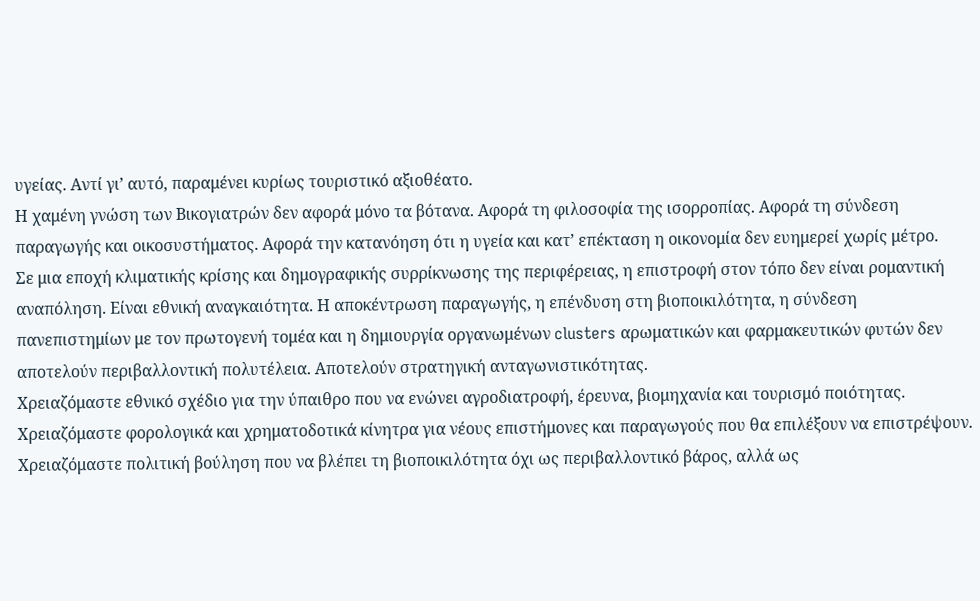υγείας. Αντί γι’ αυτό, παραμένει κυρίως τουριστικό αξιοθέατο.
Η χαμένη γνώση των Βικογιατρών δεν αφορά μόνο τα βότανα. Αφορά τη φιλοσοφία της ισορροπίας. Αφορά τη σύνδεση παραγωγής και οικοσυστήματος. Αφορά την κατανόηση ότι η υγεία και κατ’ επέκταση η οικονομία δεν ευημερεί χωρίς μέτρο.
Σε μια εποχή κλιματικής κρίσης και δημογραφικής συρρίκνωσης της περιφέρειας, η επιστροφή στον τόπο δεν είναι ρομαντική αναπόληση. Είναι εθνική αναγκαιότητα. Η αποκέντρωση παραγωγής, η επένδυση στη βιοποικιλότητα, η σύνδεση πανεπιστημίων με τον πρωτογενή τομέα και η δημιουργία οργανωμένων clusters αρωματικών και φαρμακευτικών φυτών δεν αποτελούν περιβαλλοντική πολυτέλεια. Αποτελούν στρατηγική ανταγωνιστικότητας.
Χρειαζόμαστε εθνικό σχέδιο για την ύπαιθρο που να ενώνει αγροδιατροφή, έρευνα, βιομηχανία και τουρισμό ποιότητας. Χρειαζόμαστε φορολογικά και χρηματοδοτικά κίνητρα για νέους επιστήμονες και παραγωγούς που θα επιλέξουν να επιστρέψουν. Χρειαζόμαστε πολιτική βούληση που να βλέπει τη βιοποικιλότητα όχι ως περιβαλλοντικό βάρος, αλλά ως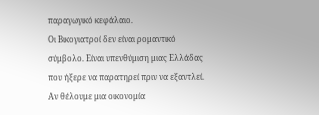παραγωγικό κεφάλαιο.
Οι Βικογιατροί δεν είναι ρομαντικό σύμβολο. Είναι υπενθύμιση μιας Ελλάδας που ήξερε να παρατηρεί πριν να εξαντλεί. Αν θέλουμε μια οικονομία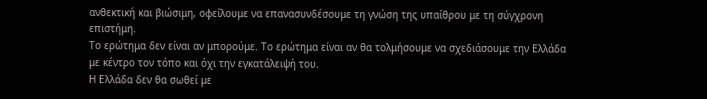ανθεκτική και βιώσιμη, οφείλουμε να επανασυνδέσουμε τη γνώση της υπαίθρου με τη σύγχρονη επιστήμη.
Το ερώτημα δεν είναι αν μπορούμε. Το ερώτημα είναι αν θα τολμήσουμε να σχεδιάσουμε την Ελλάδα με κέντρο τον τόπο και όχι την εγκατάλειψή του.
Η Ελλάδα δεν θα σωθεί με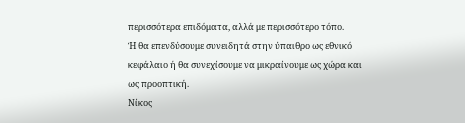περισσότερα επιδόματα, αλλά με περισσότερο τόπο.
Ή θα επενδύσουμε συνειδητά στην ύπαιθρο ως εθνικό κεφάλαιο ή θα συνεχίσουμε να μικραίνουμε ως χώρα και ως προοπτική.
Νίκος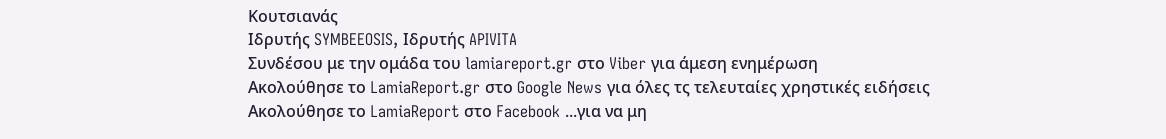Κουτσιανάς
Ιδρυτής SYMBEEOSIS, Ιδρυτής APIVITA
Συνδέσου με την ομάδα του lamiareport.gr στο Viber για άμεση ενημέρωση
Ακολούθησε το LamiaReport.gr στο Google News για όλες τς τελευταίες χρηστικές ειδήσεις
Ακολούθησε το LamiaReport στο Facebook ...για να μη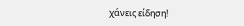χάνεις είδηση!